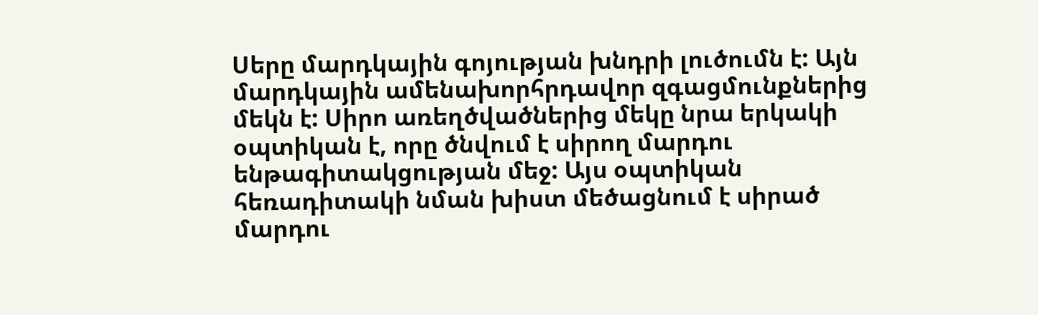Սերը մարդկային գոյության խնդրի լուծումն է: Այն մարդկային ամենախորհրդավոր զգացմունքներից մեկն է: Սիրո առեղծվածներից մեկը նրա երկակի օպտիկան է, որը ծնվում է սիրող մարդու ենթագիտակցության մեջ: Այս օպտիկան հեռադիտակի նման խիստ մեծացնում է սիրած մարդու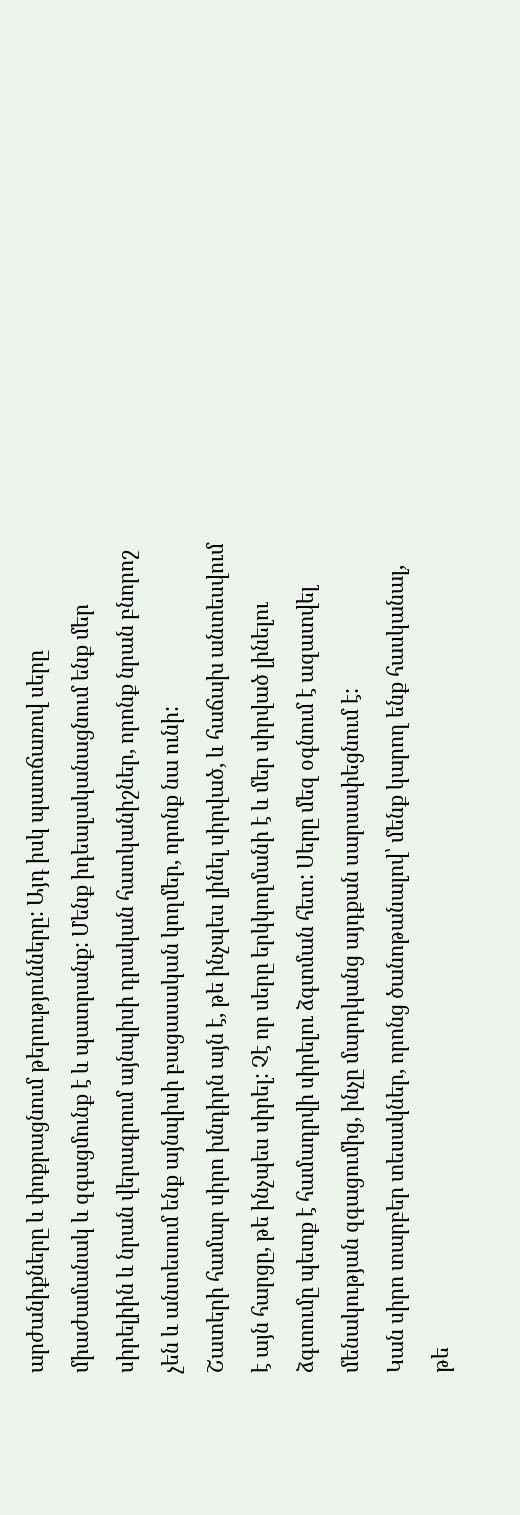արժանիքները և փոքրացնում թերությունները: Այդ իսկ պատճառով սերը միաժամանակ և զգացմունք է և պատրանք: Մենք իդեալականացնում ենք մեր սիրելիին և նրան վերագրում այնպիսի դրական հատկանիշներ, որոնք նրան բնորոշ չեն և անտեսում ենք այնպիսի բացասական կողմեր, որոնք նա ունի:
Շատերի համար սիրո խնդիրն այն է, թե ինչպես լինել սիրված, և հաճախ անտեսվում է այն հարցը, թե ինչպես սիրել: Չէ որ սերը երկկողմանի է և մեր սիրված լինելու ձգտումը պետք է համադրվի սիրելու ձգտման հետ: Սերը մեզ օգնում է ազատվել մենակության զգացումից, ինչը մարդկանց այդքան սարսափեցնում է:
Կան սիրո տարբեր տեսակներ, որոնց ծանոթանալով՝ մենք կարող ենք հասկանալ, թե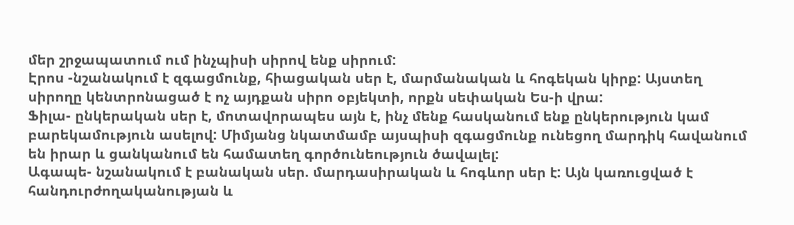մեր շրջապատում ում ինչպիսի սիրով ենք սիրում:
Էրոս -նշանակում է զգացմունք, հիացական սեր է, մարմանական և հոգեկան կիրք: Այստեղ սիրողը կենտրոնացած է ոչ այդքան սիրո օբյեկտի, որքն սեփական Ես-ի վրա:
Ֆիլա- ընկերական սեր է, մոտավորապես այն է, ինչ մենք հասկանում ենք ընկերություն կամ բարեկամություն ասելով: Միմյանց նկատմամբ այսպիսի զգացմունք ունեցող մարդիկ հավանում են իրար և ցանկանում են համատեղ գործունեություն ծավալել:
Ագապե- նշանակում է բանական սեր. մարդասիրական և հոգևոր սեր է: Այն կառուցված է հանդուրժողականության և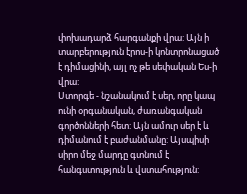փոխադարձ հարգանքի վրա: Այն ի տարբերություն էրոս-ի կոնտրոնացած է դիմացինի, այլ ոչ թե սեփական Ես-ի վրա:
Ստորգե - նշանակում է սեր, որը կապ ունի օրգանական, ժառանգական գործոնների հետ: Այն ամուր սեր է և դիմանում է բաժանմանը: Այսպիսի սիրո մեջ մարդը գտնում է հանգստություն և վստահություն: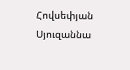Հովսեփյան Սյուզաննա